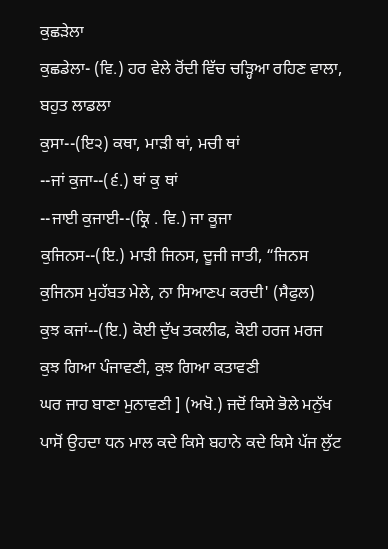ਕੁਛੜੇਲਾ
ਕੁਛਡੇਲਾ- (ਵਿ.) ਹਰ ਵੇਲੇ ਰੋਂਦੀ ਵਿੱਚ ਚੜ੍ਹਿਆ ਰਹਿਣ ਵਾਲਾ, ਬਹੁਤ ਲਾਡਲਾ
ਕੁਸਾ--(ਇ੨) ਕਥਾ, ਮਾੜੀ ਥਾਂ, ਮਚੀ ਥਾਂ
--ਜਾਂ ਕੁਜਾ--(੬.) ਥਾਂ ਕੁ ਥਾਂ
--ਜਾਈ ਕੁਜਾਈ--(ਕ੍ਰਿ . ਵਿ.) ਜਾ ਕੂਜਾ
ਕੁਜਿਨਸ--(ਇ.) ਮਾੜੀ ਜਿਨਸ, ਦੂਜੀ ਜਾਤੀ, “ਜਿਨਸ ਕੁਜਿਨਸ ਮੁਹੱਬਤ ਮੇਲੇ, ਨਾ ਸਿਆਣਪ ਕਰਦੀ' (ਸੈਫੁਲ)
ਕੁਝ ਕਜਾਂ--(ਇ.) ਕੋਈ ਦੁੱਖ ਤਕਲੀਫ, ਕੋਈ ਹਰਜ ਮਰਜ
ਕੁਝ ਗਿਆ ਪੰਜਾਵਣੀ, ਕੁਝ ਗਿਆ ਕਤਾਵਣੀ
ਘਰ ਜਾਹ ਬਾਣਾ ਮੁਨਾਵਣੀ ] (ਅਖੋ.) ਜਦੋਂ ਕਿਸੇ ਭੋਲੇ ਮਨੁੱਖ ਪਾਸੋਂ ਉਹਦਾ ਧਨ ਮਾਲ ਕਦੇ ਕਿਸੇ ਬਹਾਨੇ ਕਦੇ ਕਿਸੇ ਪੱਜ ਲੁੱਟ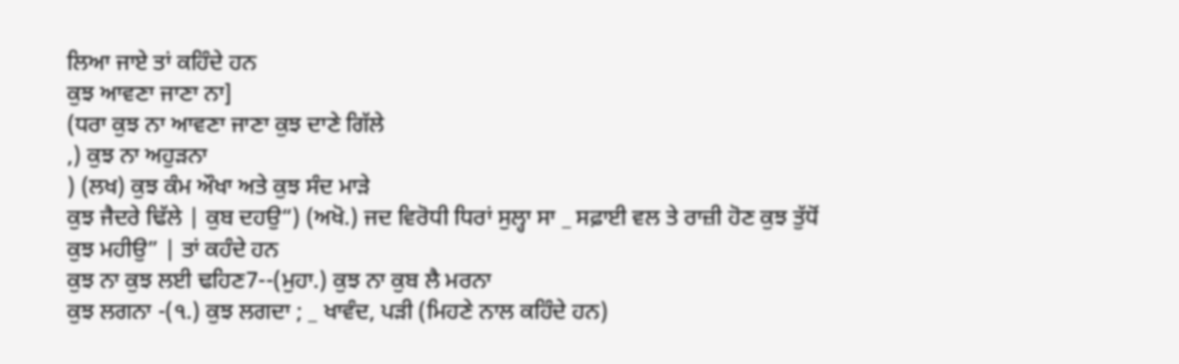ਲਿਆ ਜਾਏ ਤਾਂ ਕਹਿੰਦੇ ਹਨ
ਕੁਝ ਆਵਣਾ ਜਾਣਾ ਨਾ]
(ਧਰਾ ਕੁਝ ਨਾ ਆਵਣਾ ਜਾਣਾ ਕੁਝ ਦਾਣੇ ਗਿੱਲੇ
,) ਕੁਝ ਨਾ ਅਹੁੜਨਾ
) (ਲਖ) ਕੁਝ ਕੰਮ ਔਖਾ ਅਤੇ ਕੁਝ ਸੰਦ ਮਾੜੇ
ਕੁਝ ਜੈਦਰੇ ਢਿੱਲੇ | ਕੁਬ ਦਹਉ“) (ਅਖੋ.) ਜਦ ਵਿਰੋਧੀ ਧਿਰਾਂ ਸੁਲ੍ਹਾ ਸਾ _ ਸਫ਼ਾਈ ਵਲ ਤੇ ਰਾਜ਼ੀ ਹੋਣ ਕੁਝ ਤੁੱਧੋਂ ਕੁਝ ਮਹੀਉ” | ਤਾਂ ਕਹੰਦੇ ਹਨ
ਕੁਝ ਨਾ ਕੁਝ ਲਈ ਢਹਿਣ7--(ਮੁਹਾ.) ਕੁਝ ਨਾ ਕੁਬ ਲੈ ਮਰਨਾ
ਕੁਝ ਲਗਨਾ -(੧.) ਕੁਝ ਲਗਦਾ ; _ ਖਾਵੰਦ, ਪੜੀ (ਮਿਹਣੇ ਨਾਲ ਕਹਿੰਦੇ ਹਨ)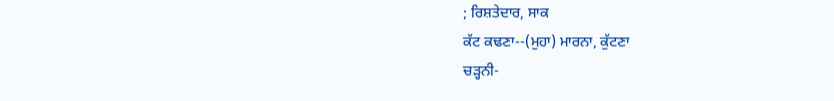; ਰਿਸ਼ਤੇਦਾਰ, ਸਾਕ
ਕੱਟ ਕਢਣਾ--(ਮੁਹਾ) ਮਾਰਨਾ, ਕੁੱਟਣਾ
ਚੜ੍ਹਨੀ-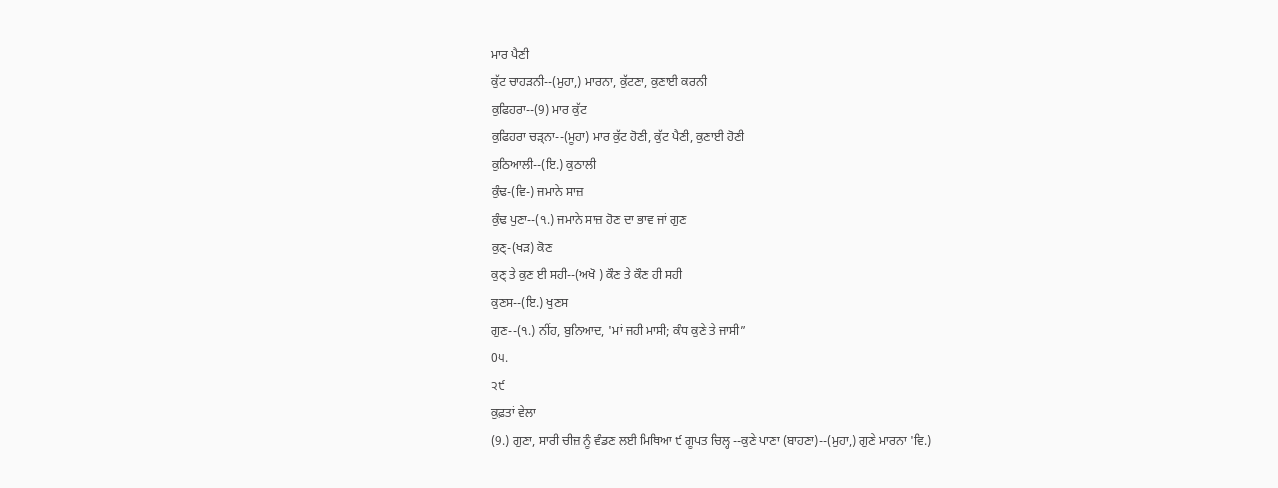ਮਾਰ ਪੈਣੀ
ਕੁੱਟ ਚਾਹੜਨੀ--(ਮੁਹਾ,) ਮਾਰਨਾ, ਕੁੱਟਣਾ, ਕੁਣਾਈ ਕਰਨੀ
ਕੁਫਿਹਰਾ--(9) ਮਾਰ ਕੁੱਟ
ਕੁਫਿਹਰਾ ਚੜ੍ਨਾ--(ਮੂਹਾ) ਮਾਰ ਕੁੱਟ ਹੋਣੀ, ਕੁੱਟ ਪੈਣੀ, ਕੁਣਾਈ ਹੋਣੀ
ਕੁਠਿਆਲੀ--(ਇ.) ਕੁਠਾਲੀ
ਕੁੰਢ-(ਵਿ-) ਜਮਾਨੇ ਸਾਜ਼
ਕੁੰਢ ਪੁਣਾ--(੧.) ਜਮਾਨੇ ਸਾਜ਼ ਹੋਣ ਦਾ ਭਾਵ ਜਾਂ ਗੁਣ
ਕੁਣ੍-(ਖੜ) ਕੋਣ
ਕੁਣ੍ ਤੇ ਕੁਣ ਈ ਸਹੀ--(ਅਖੋ ) ਕੌਣ ਤੇ ਕੌਣ ਹੀ ਸਹੀ
ਕੁਣਸ--(ਇ.) ਖੁਣਸ
ਗੁਣ--(੧.) ਨੀਂਹ, ਬੁਨਿਆਦ, 'ਮਾਂ ਜਹੀ ਮਾਸੀ; ਕੰਧ ਕੁਣੇ ਤੇ ਜਾਸੀ”
0੫.
੨੯
ਕੁਫ਼ਤਾਂ ਵੇਲਾ
(9.) ਗੁਣਾ, ਸਾਰੀ ਚੀਜ਼ ਨੂੰ ਵੰਡਣ ਲਈ ਮਿਥਿਆ ੯ ਗੂਪਤ ਚਿਲ੍ਹ --ਕੁਣੇ ਪਾਣਾ (ਬਾਹਣਾ)--(ਮੁਹਾ,) ਗੁਣੇ ਮਾਰਨਾ 'ਵਿ.)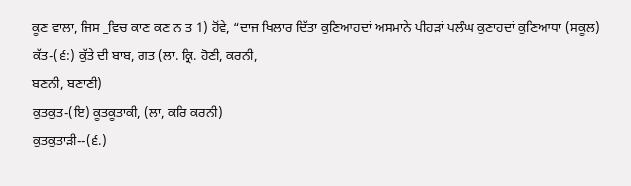ਕੂਣ ਵਾਲਾ, ਜਿਸ _ਵਿਚ ਕਾਣ ਕਣ ਨ ਤ 1) ਹੋਂਵੇ, “ਦਾਜ ਖਿਲਾਰ ਦਿੱਤਾ ਕੁਣਿਆਹਦਾਂ ਅਸਮਾਨੇ ਪੀਹੜਾਂ ਪਲੰਘ ਕੁਣਾਹਦਾਂ ਕੁਣਿਆਧਾ (ਸਕੂਲ)
ਕੱਤ-(੬:) ਕੁੱਤੇ ਦੀ ਬਾਬ, ਗਤ (ਲਾ. ਕ੍ਰਿ. ਹੋਣੀ, ਕਰਨੀ,
ਬਣਨੀ, ਬਣਾਣੀ)
ਕੁਤਕੁਤ-(ਇ) ਕੂਤਕੂਤਾਕੀ, (ਲਾ, ਕਰਿ ਕਰਨੀ)
ਕੁਤਕੁਤਾੜੀ--(੬.)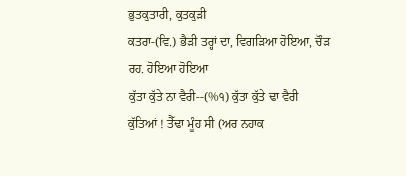ਭੁਤਕੁਤਾਰੀ, ਕੁਤਕੁੜੀ
ਕਤਰਾ-(ਵਿ.) ਭੈੜੀ ਤਰ੍ਹਾਂ ਦਾ, ਵਿਗੜਿਆ ਹੋਇਆ, ਚੌੜ
ਰਹ. ਹੋਇਆ ਹੋਇਆ
ਕੁੱਤਾ ਕੁੱਤੇ ਨਾ ਵੈਰੀ--(%੧) ਕੁੱਤਾ ਕੁੱਤੇ ਢਾ ਵੈਰੀ
ਕੁੱਤਿਆਂ ! ਤੈੱਢਾ ਮੂੰਹ ਸੀ (ਅਰ ਨਹਾਕ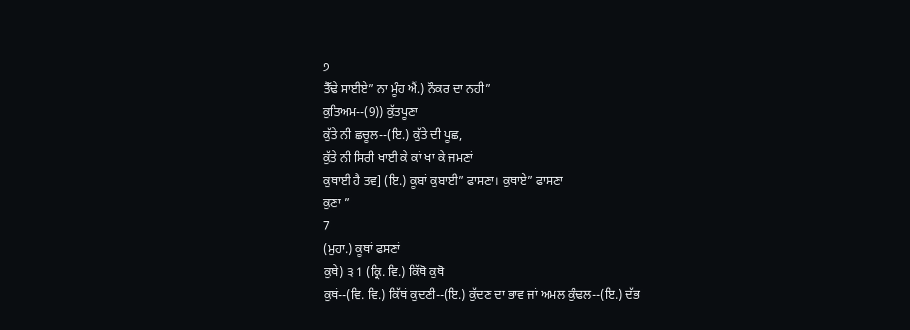੭
ਤੈੱਢੇ ਸਾਈਏ” ਨਾ ਮੂੰਹ ਐਂ.) ਨੌਕਰ ਦਾ ਨਹੀ”
ਕੁਤਿਅਮ--(9)) ਕੁੱਤਪੂਣਾ
ਕੁੱਤੇ ਨੀ ਛਚੂਲ--(ਇ.) ਕੁੱਤੇ ਦੀ ਪੂਛ,
ਕੁੱਤੇ ਨੀ ਸਿਰੀ ਖਾਈ ਕੇ ਕਾਂ ਖਾ ਕੇ ਜਮਣਾਂ
ਕੁਥਾਈ ਹੈ ਤਵ] (ਇ.) ਕੂਬਾਂ ਕੁਬਾਈ” ਫਾਸਣਾ। ਕੁਥਾਏ” ਫਾਸਣਾ
ਕੁਣਾ ”
7
(ਮੁਹਾ.) ਕੂਥਾਂ ਫਸਣਾਂ
ਕੁਥੇ) ੩ 1 (ਕ੍ਰਿ. ਵਿ.) ਕਿੱਥੋ ਕੁਥੋ
ਕੁਥਂ--(ਵਿ. ਵਿ.) ਕਿੱਥਂ ਕੁਦਣੀ--(ਇ.) ਕੁੱਦਣ ਦਾ ਭਾਵ ਜਾਂ ਅਮਲ ਕੁੰਢਲ--(ਇ.) ਦੱਭ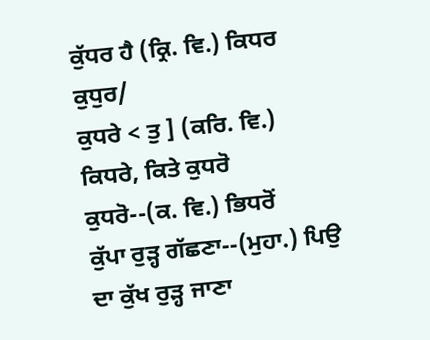ਕੁੱਧਰ ਹੈ (ਕ੍ਰਿ. ਵਿ.) ਕਿਧਰ ਕੁਧੁਰ/
ਕੁਧਰੇ < ਤੁ ] (ਕਰਿ. ਵਿ.) ਕਿਧਰੇ, ਕਿਤੇ ਕੁਧਰੋ
ਕੁਧਰੋ--(ਕ. ਵਿ.) ਭਿਧਰੋਂ
ਕੁੱਪਾ ਰੁੜ੍ਹ ਗੱਛਣਾ--(ਮੁਹਾ.) ਪਿਉ ਦਾ ਕੁੱਖ ਰੁੜ੍ਹ ਜਾਣਾ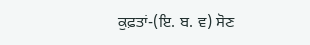ਕੁਫ਼ਤਾਂ-(ਇ. ਬ. ਵ) ਸੋਣ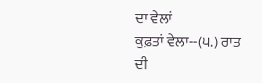ਦਾ ਵੇਲਾਂ
ਕੁਫ਼ਤਾਂ ਵੇਲਾ--(੫.) ਰਾਤ ਦੀ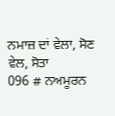ਨਮਾਜ਼ ਦਾਂ ਵੇਲਾ, ਸੋਣ ਵੇਲ, ਸੋਤਾ
096 # ਨਅਮੂਰਨ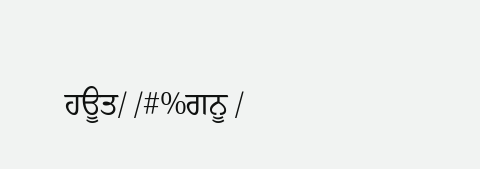ਹਊਤ/ /#%ਗਨੂ /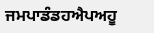ਜਮਪਾਡੰਡਹਐਪਅਹੂ